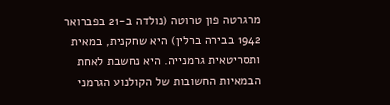מרגרטה פון טרוטה (נולדה ב-21 בפברואר 1942 בבירה ברלין) היא שחקנית, במאית ותסריטאית גרמנייה. היא נחשבת לאחת הבמאיות החשובות של הקולנוע הגרמני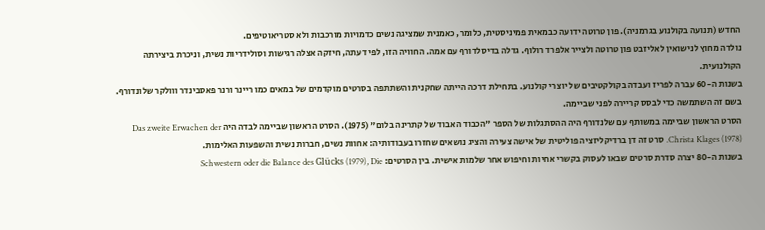החדש (תנועה בקולנוע בגרמניה). פון טרוטה ידועה כבמאית פמיניסטית, כלומר, כאמנית שמציגה נשים כדמויות מורכבות ולא סטריאוטיפים.
נולדה מחוץ לנישואין לאליזבט פון טרוטה ולצייר אלפרד רולוף. גדלה בדיסלדורף עם אמה. החוויה הזו, לפי דעתה, חיזקה אצלה רגישות וסולידריות נשית, וניכרת ביצירתה הקולנועית.
בשנות ה-60 עברה לפריז ועבדה בקולקטיבים של יוצרי קולנוע. בתחילת דרכה הייתה שחקנית והשתתפה בסרטים מוקדמים של במאים כמו ריינר ורנר פאסבינדר ווולקר שלונדורף. בשם זה השתמשה כדי לבסס קריירה לפני שביימה.
הסרט הראשון שביימה במשותף עם שלנדורף היה ההסתגלות של הספר "הכבוד האבוד של קתרינה בלום" (1975). הסרט הראשון שביימה לבדה היה Das zweite Erwachen der Christa Klages (1978). סרט זה דן ברדיקליזציה פוליטית של אישה צעירה והציג נושאים שחזרו בעבודותיה: אחוות נשים, חברות נשית והשפעות האלימות.
בשנות ה-80 יצרה סדרת סרטים שבאו לעסוק בקשרי אחיות וחיפוש אחר שלמות אישית. בין הסרטים: Schwestern oder die Balance des Glücks (1979), Die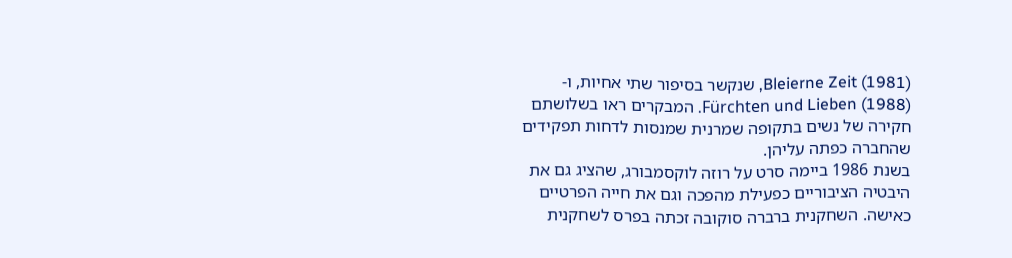Bleierne Zeit (1981), שנקשר בסיפור שתי אחיות, ו-Fürchten und Lieben (1988). המבקרים ראו בשלושתם חקירה של נשים בתקופה שמרנית שמנסות לדחות תפקידים שהחברה כפתה עליהן.
בשנת 1986 ביימה סרט על רוזה לוקסמבורג, שהציג גם את היבטיה הציבוריים כפעילת מהפכה וגם את חייה הפרטיים כאישה. השחקנית ברברה סוקובה זכתה בפרס לשחקנית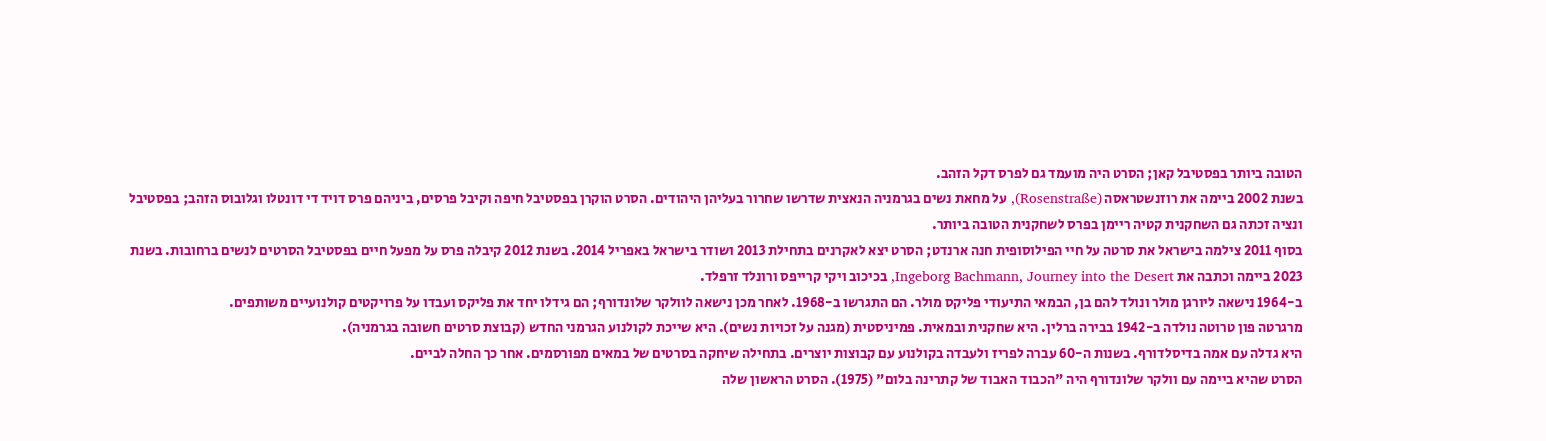הטובה ביותר בפסטיבל קאן; הסרט היה מועמד גם לפרס דקל הזהב.
בשנת 2002 ביימה את רוזנשטראסה (Rosenstraße), על מחאת נשים בגרמניה הנאצית שדרשו שחרור בעליהן היהודים. הסרט הוקרן בפסטיבל חיפה וקיבל פרסים, ביניהם פרס דויד די דונטלו וגלובוס הזהב; בפסטיבל ונציה זכתה גם השחקנית קטיה ריימן בפרס לשחקנית הטובה ביותר.
בסוף 2011 צילמה בישראל את סרטה על חיי הפילוסופית חנה ארנדט; הסרט יצא לאקרנים בתחילת 2013 ושודר בישראל באפריל 2014. בשנת 2012 קיבלה פרס על מפעל חיים בפסטיבל הסרטים לנשים ברחובות. בשנת 2023 ביימה וכתבה את Ingeborg Bachmann, Journey into the Desert, בכיכוב ויקי קרייפס ורונלד זרפלד.
ב-1964 נישאה ליורגן מולר ונולד להם בן, הבמאי התיעודי פליקס מולר. הם התגרשו ב-1968. לאחר מכן נישאה לוולקר שלונדורף; הם גידלו יחד את פליקס ועבדו על פרויקטים קולנועיים משותפים.
מרגרטה פון טרוטה נולדה ב-1942 בבירה ברלין. היא שחקנית ובמאית. פמיניסטית (מגנה על זכויות נשים). היא שייכת לקולנוע הגרמני החדש (קבוצת סרטים חשובה בגרמניה).
היא גדלה עם אמה בדיסלדורף. בשנות ה-60 עברה לפריז ולעבדה בקולנוע עם קבוצות יוצרים. בתחילה שיחקה בסרטים של במאים מפורסמים. אחר כך החלה לביים.
הסרט שהיא ביימה עם וולקר שלונדורף היה "הכבוד האבוד של קתרינה בלום" (1975). הסרט הראשון שלה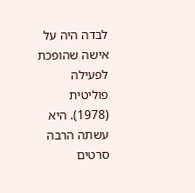לבדה היה על אישה שהופכת לפעילה פוליטית (1978). היא עשתה הרבה סרטים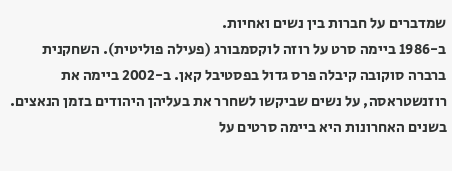שמדברים על חברות בין נשים ואחיות.
ב-1986 ביימה סרט על רוזה לוקסמבורג (פעילה פוליטית). השחקנית ברברה סוקובה קיבלה פרס גדול בפסטיבל קאן. ב-2002 ביימה את רוזנשטראסה, על נשים שביקשו לשחרר את בעליהן היהודים בזמן הנאצים.
בשנים האחרונות היא ביימה סרטים על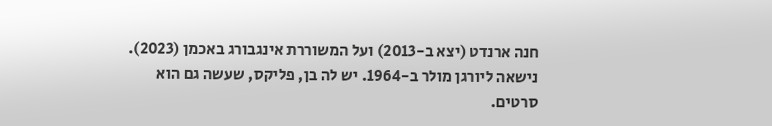חנה ארנדט (יצא ב-2013) ועל המשוררת אינגבורג באכמן (2023).
נישאה ליורגן מולר ב-1964. יש לה בן, פליקס, שעשה גם הוא סרטים.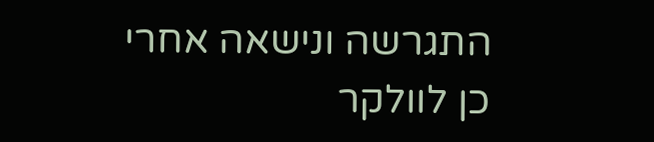התגרשה ונישאה אחרי כן לוולקר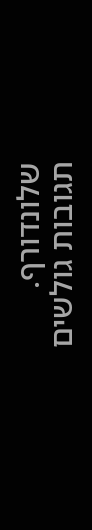שלונדורף.
תגובות גולשים